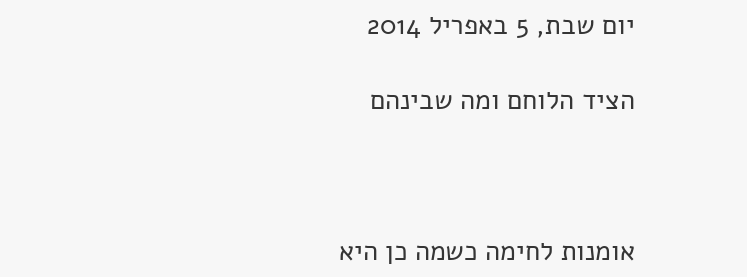יום שבת, 5 באפריל 2014

הציד הלוחם ומה שבינהם



אומנות לחימה כשמה כן היא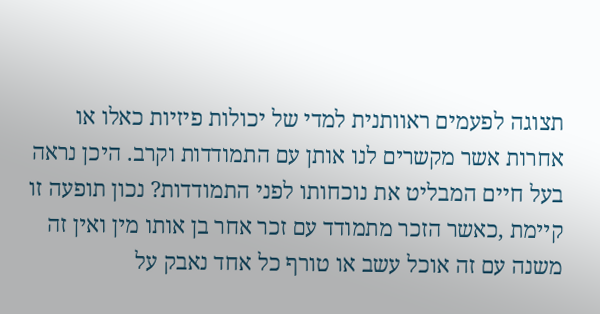תצוגה לפעמים ראוותנית למדי של יכולות פיזיות כאלו או אחרות אשר מקשרים לנו אותן עם התמודדות וקרב. היכן נראה בעל חיים המבליט את נוכחותו לפני התמודדות? נכון תופעה זו קיימת ,כאשר הזכר מתמודד עם זכר אחר בן אותו מין ואין זה משנה עם זה אוכל עשב או טורף כל אחד נאבק על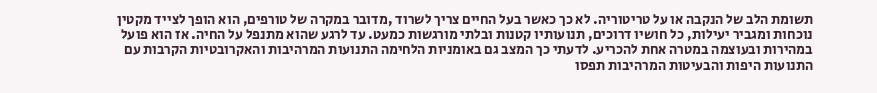תשומת הלב של הנקבה או על טריטוריה. לא כך כאשר בעל החיים צריך לשרוד ,מדובר במקרה של טורפים, הוא הופך לצייד מקטין נוכחות ומגביר יעילות, כל חושיו דרוכים, תנועותיו קטנות ובלתי מורגשות כמעט. עד לרגע שהוא מתנפל על החיה. אז הוא פועל במהירות ובעוצמה במטרה אחת להכריע. לדעתי כך המצב גם באומניות הלחימה התנועות המרהיבות והאקרובטיות הקרבות עם התנועות היפות והבעיטות המרהיבות תפסו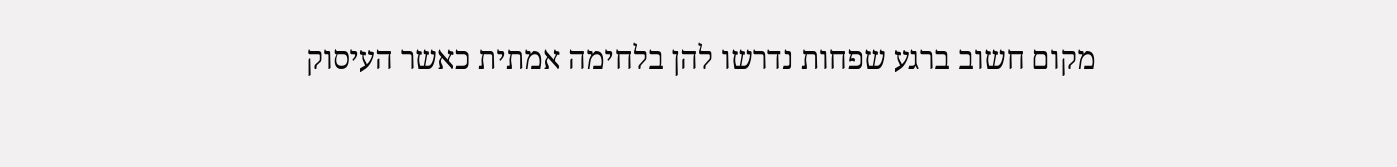מקום חשוב ברגע שפחות נדרשו להן בלחימה אמתית כאשר העיסוק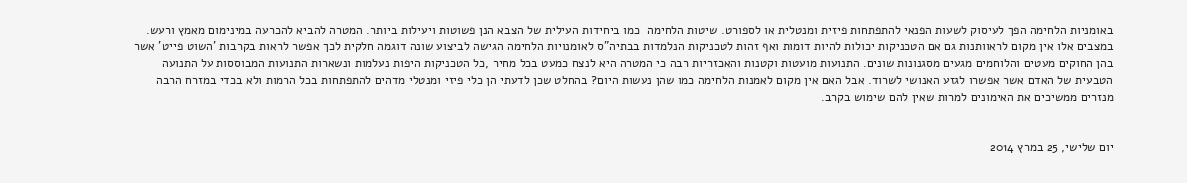באומניות הלחימה הפך לעיסוק לשעות הפנאי להתפתחות פיזית ומנטלית או לספורט. שיטות הלחימה  כמו ביחידות העילית של הצבא הנן פשוטות ויעילות ביותר. המטרה להביא להכרעה במינימום מאמץ ורעש. במצבים אלו אין מקום לראוותנות גם אם הטכניקות יכולות להיות דומות ואף זהות לטכניקות הנלמדות בבתיה"ס לאומנויות הלחימה הגישה לביצוע שונה דוגמה חלקית לכך אפשר לראות בקרבות 'השוט פייט' אשר בהן החוקים מעטים והלוחמים מגעים מסגנונות שונים. התנועות מועטות וקטנות והאכזריות רבה כי המטרה היא לנצח כמעט בכל מחיר ,כל הטכניקות היפות נעלמות ונשארות התנועות המבוססות על התנועה הטבעית של האדם אשר אפשרו לגזע האנושי לשרוד. אבל האם אין מקום לאמנות הלחימה כמו שהן נעשות היום? בהחלט שכן לדעתי הן כלי פיזי ומנטלי מדהים להתפתחות בכל הרמות ולא בכדי במזרח הרבה מנזרים ממשיכים את האימונים למרות שאין להם שימוש בקרב.


יום שלישי, 25 במרץ 2014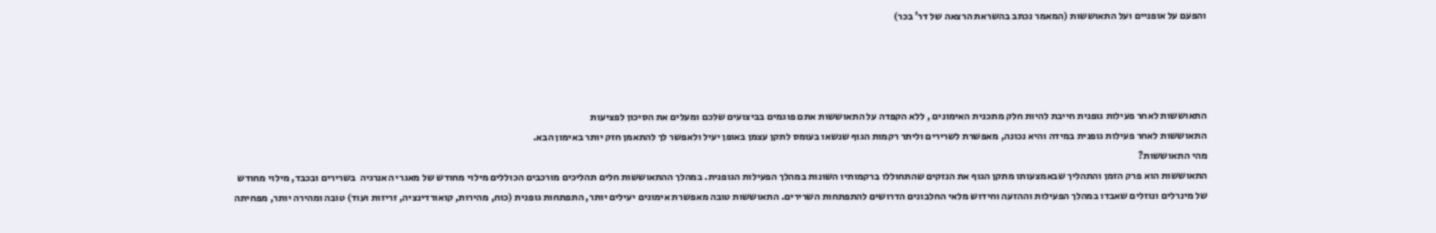והפעם על אופניים ועל התאוששות (המאמר נכתב בהשראת הרצאה של דר' בכר)




התאוששות לאחר פעילות גופנית חייבת להיות חלק מתכנית האימונים , ללא הקפדה על התאוששות אתם פוגמים בביצועים שלכם ומעלים את הסיכון לפציעות
התאוששות לאחר פעילות גופנית במידה והיא נכונה, מאפשרת לשרירים וליתר רקמות הגוף שנשאו בעומס לתקן עצמן באופן יעיל ולאפשר לך להתאמן חזק יותר באימון הבא.
מהי התאוששות?
התאוששות הוא פרק הזמן והתהליך שבאמצעותו מתקן הגוף את הנזקים שהתחוללו ברקמותיו השונות במהלך הפעילות הגופנית. במהלך ההתאוששות חלים תהליכים מורכבים הכוללים מילוי מחודש של מאגרי האנרגיה  בשרירים ובכבד, מילוי מחודש של מינרלים ונוזלים שאבדו במהלך הפעילות וההזעה וחידוש מלאי החלבונים הדרושים להתפתחות השרירים. התאוששות טובה מאפשרת אימונים יעילים יותר, התפתחות גופנית (כוח, מהירות, קואורדינציה, זריזות ועוד) טובה ומהירה יותר, מפחיתה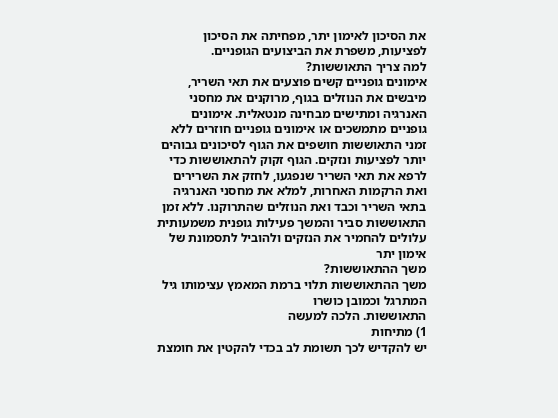את הסיכון לאימון יתר, מפחיתה את הסיכון לפציעות, משפרת את הביצועים הגופניים.
למה צריך התאוששות?
אימונים גופניים קשים פוצעים את תאי השריר, מיבשים את הנוזלים בגוף, מרוקנים את מחסני האנרגיה ומתישים מבחינה מנטאלית. אימונים גופניים מתמשכים או אימונים גופניים חוזרים ללא זמני התאוששות חושפים את הגוף לסיכונים גבוהים יותר לפציעות ונזקים. הגוף זקוק להתאוששות כדי לרפא את תאי השריר שנפגעו, לחזק את השרירים ואת הרקמות האחרות, למלא את מחסני האנרגיה בתאי השריר וכבד ואת הנוזלים שהתרוקנו. ללא זמן התאוששות סביר והמשך פעילות גופנית משמעותית עלולים להחמיר את הנזקים ולהוביל לתסמונת של אימון יתר
משך ההתאוששות?
משך ההתאוששות תלוי ברמת המאמץ עצימותו גיל המתרגל וכמובן כושרו
התאוששות. הלכה למעשה
1) מתיחות
יש להקדיש לכך תשומת לב בכדי להקטין את חומצת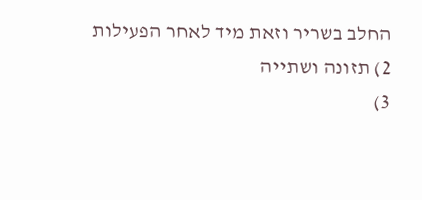החלב בשריר וזאת מיד לאחר הפעילות
2) תזונה ושתייה
3)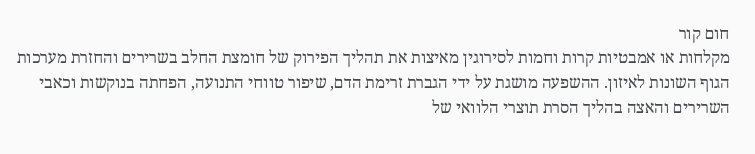חום קור
מקלחות או אמבטיות קרות וחמות לסירוגין מאיצות את תהליך הפירוק של חומצת החלב בשרירים והחזרת מערכות הגוף השונות לאיזון. ההשפעה מושגת על ידי הגברת זרימת הדם, שיפור טווחי התנועה, הפחתה בנוקשות וכאבי השרירים והאצה בהליך הסרת תוצרי הלוואי של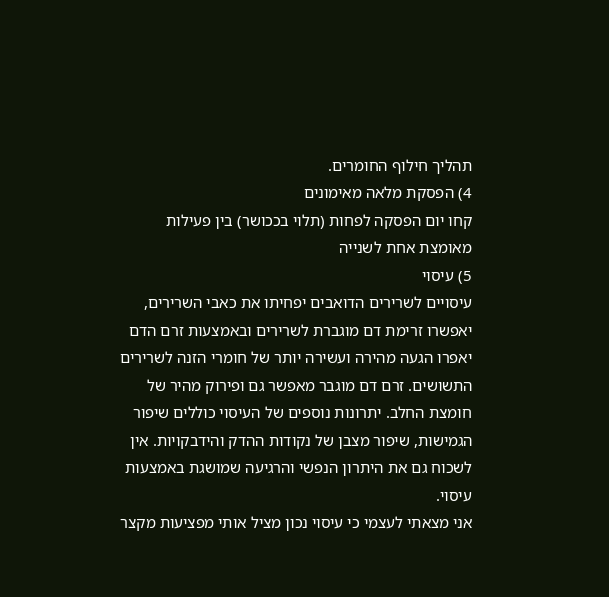תהליך חילוף החומרים.
4) הפסקת מלאה מאימונים
קחו יום הפסקה לפחות (תלוי בככושר) בין פעילות מאומצת אחת לשנייה
5) עיסוי
עיסויים לשרירים הדואבים יפחיתו את כאבי השרירים, יאפשרו זרימת דם מוגברת לשרירים ובאמצעות זרם הדם יאפרו הגעה מהירה ועשירה יותר של חומרי הזנה לשרירים התשושים. זרם דם מוגבר מאפשר גם ופירוק מהיר של חומצת החלב. יתרונות נוספים של העיסוי כוללים שיפור הגמישות, שיפור מצבן של נקודות ההדק והידבקויות. אין לשכוח גם את היתרון הנפשי והרגיעה שמושגת באמצעות עיסוי.
אני מצאתי לעצמי כי עיסוי נכון מציל אותי מפציעות מקצר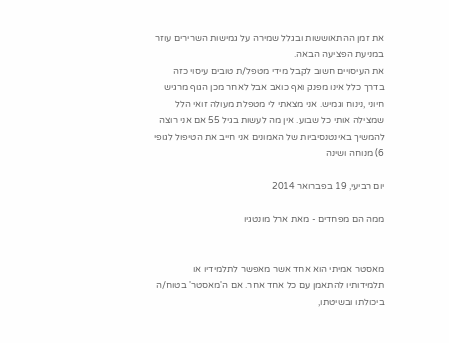את זמן ההתאוששות ובגלל שמירה על גמישות השרירים עוזר במניעת הפציעה הבאה.
את העיסויים חשוב לקבל מידי מטפל/ת טובים עיסוי כזה בדרך כלל אינו מפנק ואף כואב אבל לאחר מכן הגוף מרגיש חיוני ,נינוח וגמיש. אני מצאתי לי מטפלת מעולה זואי הלל שמצילה אותי כל שבוע. אין מה לעשות בגיל 55 אם אני רוצה להמשיך באינטנסיביות של האמונים אני חייב את הטיפול לגופי
6) מנוחה ושינה

יום רביעי, 19 בפברואר 2014

ממה הם מפחדים - מאת ארל מונטגיו


מאסטר אמיתי הוא אחד אשר מאפשר לתלמידיו או תלמידותיו להתאמן עם כל אחד אחר. אם ה'מאסטר' בטוח/ה ביכולתו ובשיטתו,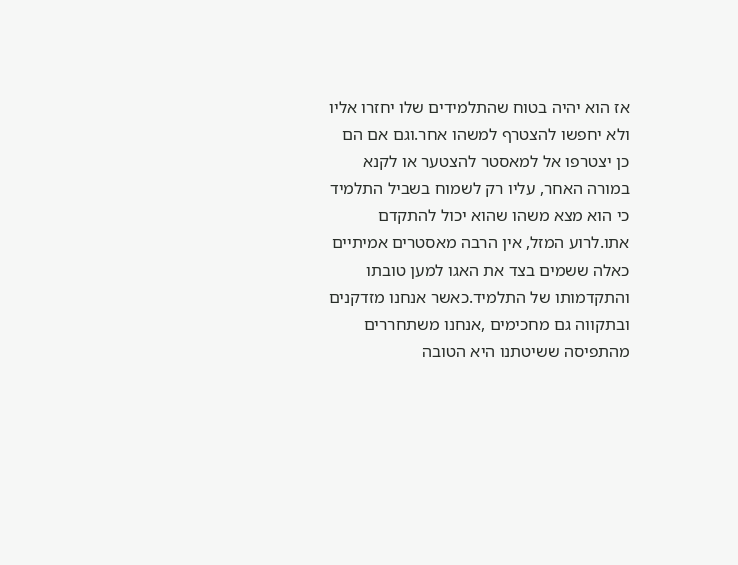אז הוא יהיה בטוח שהתלמידים שלו יחזרו אליו ולא יחפשו להצטרף למשהו אחר.וגם אם הם כן יצטרפו אל למאסטר להצטער או לקנא במורה האחר, עליו רק לשמוח בשביל התלמיד כי הוא מצא משהו שהוא יכול להתקדם אתו.לרוע המזל, אין הרבה מאסטרים אמיתיים כאלה ששמים בצד את האגו למען טובתו והתקדמותו של התלמיד.כאשר אנחנו מזדקנים ובתקווה גם מחכימים ,אנחנו משתחררים מהתפיסה ששיטתנו היא הטובה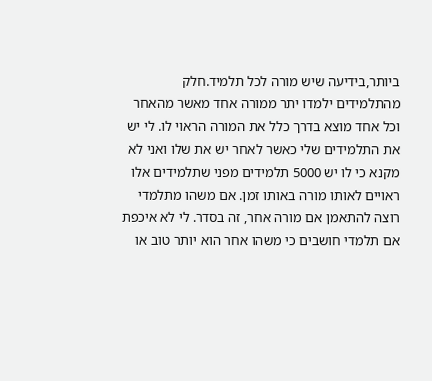ביותר,בידיעה שיש מורה לכל תלמיד.חלק מהתלמידים ילמדו יתר ממורה אחד מאשר מהאחר וכל אחד מוצא בדרך כלל את המורה הראוי לו. לי יש את התלמידים שלי כאשר לאחר יש את שלו ואני לא מקנא כי לו יש 5000 תלמידים מפני שתלמידים אלו ראויים לאותו מורה באותו זמן. אם משהו מתלמדי רוצה להתאמן אם מורה אחר, זה בסדר. לי לא איכפת אם תלמדי חושבים כי משהו אחר הוא יותר טוב או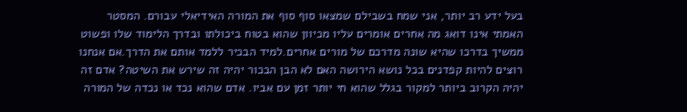בעל ידע רב יותר, אני שמח בשבילם שמצאו סוף סוף את המורה האידיאלי עבורם. המסטר האמתי אינו דואג מה אחרים אומרים עליו מכיוון שהוא בטוח ביכולתו ובדרך הלימוד שלו ופשוט ממשיך בדרכו שהיא שונה מדרכם של מורים אחרים.למיד הבכיר ללמד אותם את הדרך.אם אנחנו רוצים להיות קפדנים בכל נושא הירושה האם לא הבן הבכור יהיה זה שירש את השיטה? אדם זה יהיה הקרוב ביותר למקור בגלל שהוא חי יותר זמן עם אביו. אדם שהוא נכד או נכדה של המורה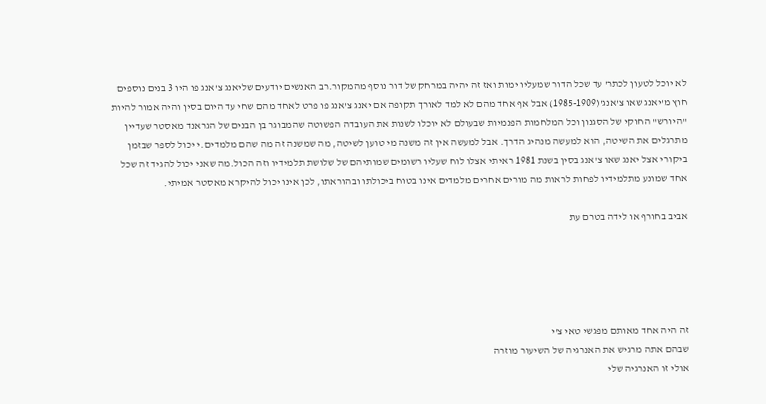לא יוכל לטעון לכתר' עד שכל הדור שמעליו ימות ואז זה יהיה במרחק של דור נוסף מהמקור.רב האנשים יודעים שליאנג צ'אנג פו היו 3 בנים נוספים חוץ מ'יאנג שאו צ'אנג'(1985-1909) אבל אף אחד מהם לא למד לאורך תקופה אם יאנג צ'אנג פו פרט לאחד מהם שחי עד היום בסין והיה אמור להיות "היורש" החוקי של הסגנון וכל המלחמות הפנמיות שבעולם לא יוכלו לשנות את העובדה הפשוטה שהמבוגר בן הבנים של הגראנד מאסטר שעדיין מתרגלים את השיטה, הוא למעשה מנהיג הדרך. אבל למעשה אין זה משנה מי טוען לשיטה, מה שמשנה זה מה שהם מלמדים.י יכול לספר שבזמן ביקורי אצל יאנג שאו צ'אנג בסין בשנת 1981 ראיתי אצלו לוח שעליו רשומים שמותיהם של שלושת תלמידיו וזה הכול.מה שאני יכול להגיד זה שכל אחד שמונע מתלמידיו לפחות לראות מה מורים אחרים מלמדים אינו בטוח ביכולתו ובהוראתו, לכן אינו יכול להיקרא מאסטר אמיתי.

אביב בחורף או לידה בטרם עת





זה היה אחד מאותם מפגשי טאי צ'י
שבהם אתה מרגיש את האנרגיה של השיעור מוזרה
אולי זו האנרגיה שלי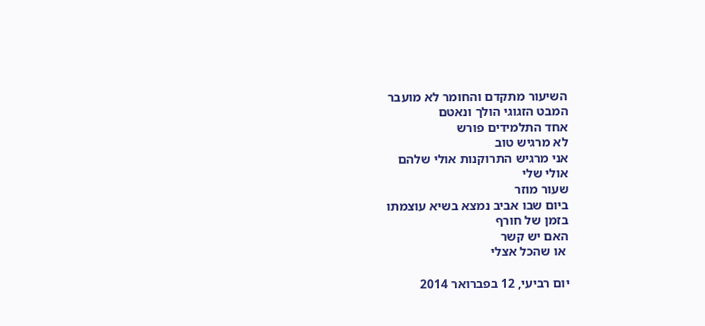השיעור מתקדם והחומר לא מועבר
המבט הזגוגי הולך ונאטם
אחד התלמידים פורש
לא מרגיש טוב
אני מרגיש התרוקנות אולי שלהם
אולי שלי
שעור מוזר
ביום שבו אביב נמצא בשיא עוצמתו
בזמן של חורף
האם יש קשר
 או שהכל אצלי

יום רביעי, 12 בפברואר 2014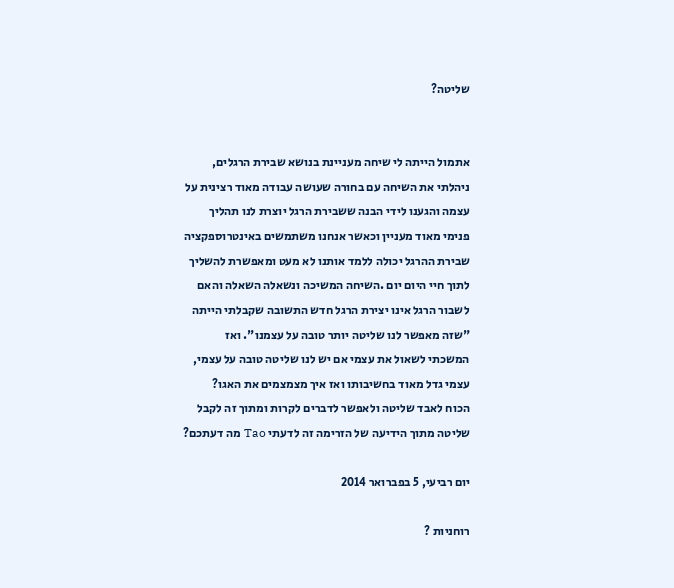שליטה?


אתמול הייתה לי שיחה מעניינת בנושא שבירת הרגלים, ניהלתי את השיחה עם בחורה שעושה עבודה מאוד רצינית על עצמה והגענו לידי הבנה ששבירת הרגל יוצרת לנו תהליך פנימי מאוד מעניין וכאשר אנחנו משתמשים באינטרוספקציה שבירת ההרגל יכולה ללמד אותנו לא מעט ומאפשרת להשליך לתוך חיי היום יום .השיחה המשיכה ונשאלה השאלה והאם לשבור הרגל אינו יצירת הרגל חדש התשובה שקבלתי הייתה "שזה מאפשר לנו שליטה יותר טובה על עצמנו". ואז המשכתי לשאול את עצמי אם יש לנו שליטה טובה על עצמי, עצמי גדל מאוד בחשיבותו ואז איך מצמצמים את האגו?
הכוח לאבד שליטה ולאפשר לדברים לקרות ומתוך זה לקבל שליטה מתוך הידיעה של הזרימה זה לדעתי Tao מה דעתכם?

יום רביעי, 5 בפברואר 2014

רוחניות ?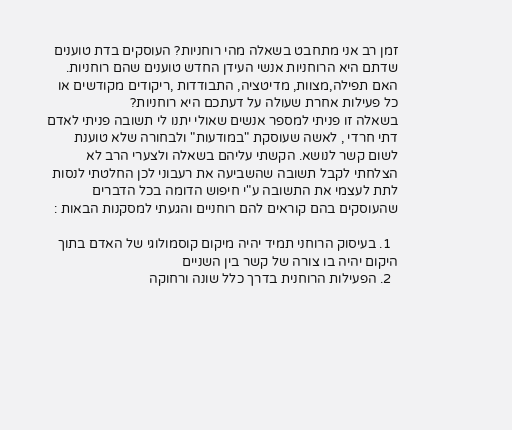זמן רב אני מתחבט בשאלה מהי רוחניות? העוסקים בדת טוענים שדתם היא הרוחניות אנשי העידן החדש טוענים שהם רוחניות. האם תפילה,מצוות, מדיטציה, התבודדות ,ריקודים מקודשים או כל פעילות אחרת שעולה על דעתכם היא רוחניות?
בשאלה זו פניתי למספר אנשים שאולי יתנו לי תשובה פניתי לאדם דתי חרדי , לאשה שעוסקת "במודעות" ולבחורה שלא טוענת לשום קשר לנושא. הקשתי עליהם בשאלה ולצערי הרב לא הצלחתי לקבל תשובה שהשביעה את רעבוני לכן החלטתי לנסות לתת לעצמי את התשובה ע"י חיפוש הדומה בכל הדברים שהעוסקים בהם קוראים להם רוחניים והגעתי למסקנות הבאות :

  1. בעיסוק הרוחני תמיד יהיה מיקום קוסמולוגי של האדם בתוך היקום יהיה בו צורה של קשר בין השניים
  2. הפעילות הרוחנית בדרך כלל שונה ורחוקה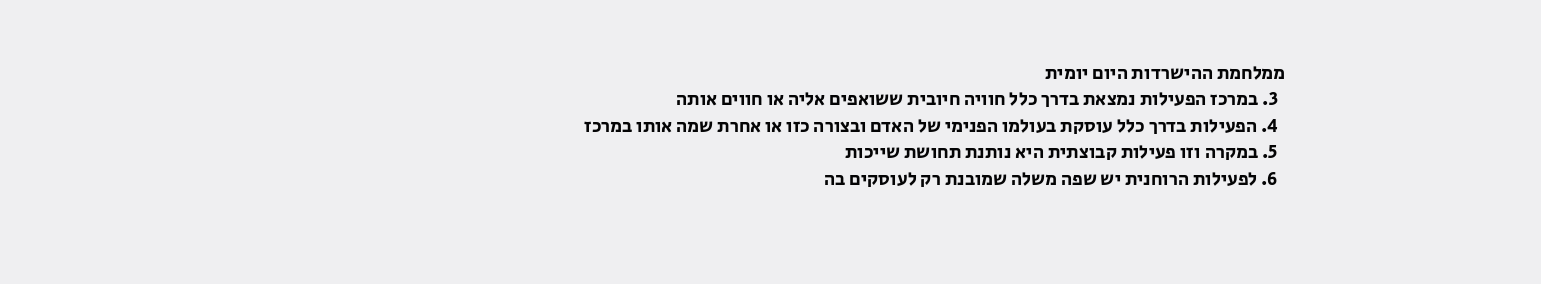ממלחמת ההישרדות היום יומית
  3. במרכז הפעילות נמצאת בדרך כלל חוויה חיובית ששואפים אליה או חווים אותה
  4. הפעילות בדרך כלל עוסקת בעולמו הפנימי של האדם ובצורה כזו או אחרת שמה אותו במרכז
  5. במקרה וזו פעילות קבוצתית היא נותנת תחושת שייכות
  6. לפעילות הרוחנית יש שפה משלה שמובנת רק לעוסקים בה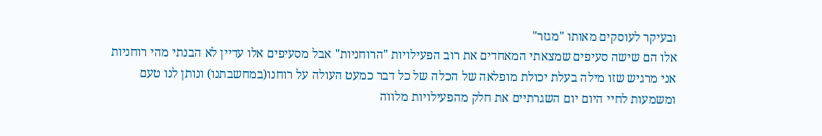ובעיקר לעוסקים מאותו "מגזר"
אלו הם שישה סעיפים שמצאתי המאחדים את רוב הפעילויות "הרוחניות" אבל מסעיפים אלו עדיין לא הבנתי מהי רוחניות אני מרגיש שזו מילה בעלת יכולת מופלאה של הכלה של כל דבר כמעט העולה על רוחנו(במחשבתנו) ונותן לנו טעם ומשמעות לחיי היום יום השגרתיים את חלק מהפעילויות מלווה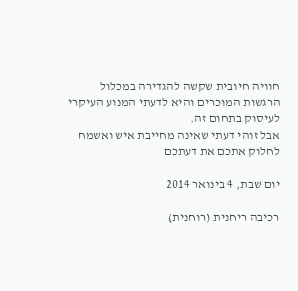חוויה חיובית שקשה להגדירה במכלול הרגשות המוכרים והיא לדעתי המנוע העיקרי לעיסוק בתחום זה.
אבל זוהי דעתי שאינה מחייבת איש ואשמח לחלוק אתכם את דעתכם

יום שבת, 4 בינואר 2014

רכיבה ריחנית (רוחנית)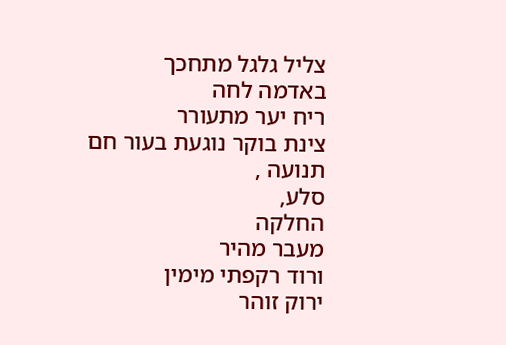צליל גלגל מתחכך
באדמה לחה
ריח יער מתעורר
צינת בוקר נוגעת בעור חם
תנועה ,
סלע,
החלקה
מעבר מהיר
ורוד רקפתי מימין
ירוק זוהר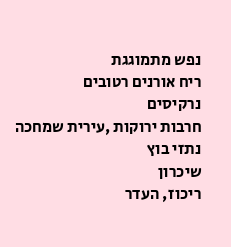נפש מתמוגגת
ריח אורנים רטובים
נרקיסים
חרבות ירוקות ,עירית שמחכה
נתזי בוץ
שיכרון
ריכוז, העדר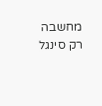מחשבה
רק סינגל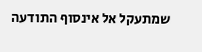שמתעקל אל אינסוף התודעה